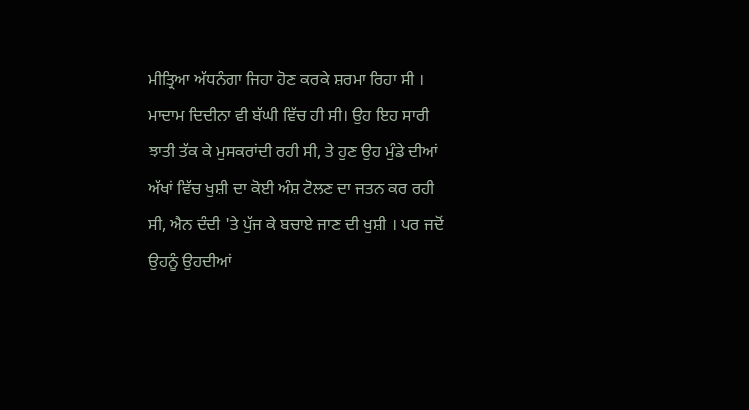ਮੀਤ੍ਰਿਆ ਅੱਧਨੰਗਾ ਜਿਹਾ ਹੋਣ ਕਰਕੇ ਸ਼ਰਮਾ ਰਿਹਾ ਸੀ । ਮਾਦਾਮ ਦਿਦੀਨਾ ਵੀ ਬੱਘੀ ਵਿੱਚ ਹੀ ਸੀ। ਉਹ ਇਹ ਸਾਰੀ ਝਾਤੀ ਤੱਕ ਕੇ ਮੁਸਕਰਾਂਦੀ ਰਹੀ ਸੀ, ਤੇ ਹੁਣ ਉਹ ਮੁੰਡੇ ਦੀਆਂ ਅੱਖਾਂ ਵਿੱਚ ਖੁਸ਼ੀ ਦਾ ਕੋਈ ਅੰਸ਼ ਟੋਲਣ ਦਾ ਜਤਨ ਕਰ ਰਹੀ ਸੀ, ਐਨ ਦੰਦੀ 'ਤੇ ਪੁੱਜ ਕੇ ਬਚਾਏ ਜਾਣ ਦੀ ਖੁਸ਼ੀ । ਪਰ ਜਦੋਂ ਉਹਨੂੰ ਉਹਦੀਆਂ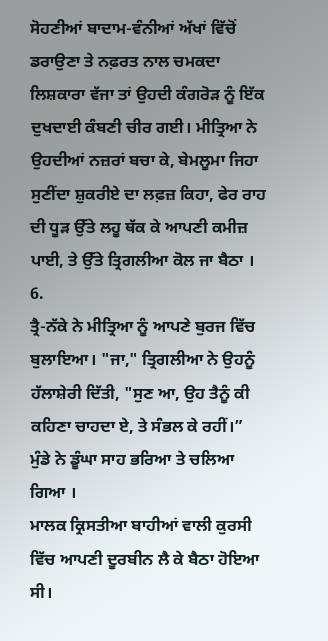ਸੋਹਣੀਆਂ ਬਾਦਾਮ-ਵੰਨੀਆਂ ਅੱਖਾਂ ਵਿੱਚੋਂ ਡਰਾਉਣਾ ਤੇ ਨਫ਼ਰਤ ਨਾਲ ਚਮਕਦਾ ਲਿਸ਼ਕਾਰਾ ਵੱਜਾ ਤਾਂ ਉਹਦੀ ਕੰਗਰੋੜ ਨੂੰ ਇੱਕ ਦੁਖਦਾਈ ਕੰਬਣੀ ਚੀਰ ਗਈ। ਮੀਤ੍ਰਿਆ ਨੇ ਉਹਦੀਆਂ ਨਜ਼ਰਾਂ ਬਚਾ ਕੇ, ਬੇਮਲੂਮਾ ਜਿਹਾ ਸੁਣੀਂਦਾ ਸ਼ੁਕਰੀਏ ਦਾ ਲਫ਼ਜ਼ ਕਿਹਾ, ਫੇਰ ਰਾਹ ਦੀ ਧੂੜ ਉੱਤੇ ਲਹੂ ਥੱਕ ਕੇ ਆਪਣੀ ਕਮੀਜ਼ ਪਾਈ, ਤੇ ਉੱਤੇ ਤ੍ਰਿਗਲੀਆ ਕੋਲ ਜਾ ਬੈਠਾ ।
6.
ਤ੍ਰੈ-ਨੱਕੇ ਨੇ ਮੀਤ੍ਰਿਆ ਨੂੰ ਆਪਣੇ ਬੁਰਜ ਵਿੱਚ ਬੁਲਾਇਆ। "ਜਾ," ਤ੍ਰਿਗਲੀਆ ਨੇ ਉਹਨੂੰ ਹੱਲਾਸ਼ੇਰੀ ਦਿੱਤੀ, "ਸੁਣ ਆ, ਉਹ ਤੈਨੂੰ ਕੀ ਕਹਿਣਾ ਚਾਹਦਾ ਏ, ਤੇ ਸੰਭਲ ਕੇ ਰਹੀਂ।”
ਮੁੰਡੇ ਨੇ ਡੂੰਘਾ ਸਾਹ ਭਰਿਆ ਤੇ ਚਲਿਆ ਗਿਆ ।
ਮਾਲਕ ਕ੍ਰਿਸਤੀਆ ਬਾਹੀਆਂ ਵਾਲੀ ਕੁਰਸੀ ਵਿੱਚ ਆਪਣੀ ਦੂਰਬੀਨ ਲੈ ਕੇ ਬੈਠਾ ਹੋਇਆ ਸੀ।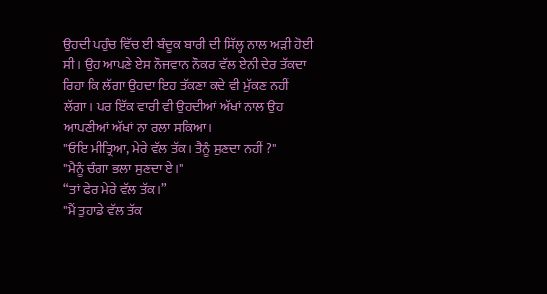ਉਹਦੀ ਪਹੁੰਚ ਵਿੱਚ ਈ ਬੰਦੂਕ ਬਾਰੀ ਦੀ ਸਿੱਲ੍ਹ ਨਾਲ ਅੜੀ ਹੋਈ ਸੀ । ਉਹ ਆਪਣੇ ਏਸ ਨੌਜਵਾਨ ਨੌਕਰ ਵੱਲ ਏਨੀ ਦੇਰ ਤੱਕਦਾ ਰਿਹਾ ਕਿ ਲੱਗਾ ਉਹਦਾ ਇਹ ਤੱਕਣਾ ਕਦੇ ਵੀ ਮੁੱਕਣ ਨਹੀਂ ਲੱਗਾ। ਪਰ ਇੱਕ ਵਾਰੀ ਵੀ ਉਹਦੀਆਂ ਅੱਖਾਂ ਨਾਲ ਉਹ ਆਪਣੀਆਂ ਅੱਖਾਂ ਨਾ ਰਲਾ ਸਕਿਆ।
"ਓਇ ਮੀਤ੍ਰਿਆ, ਮੇਰੇ ਵੱਲ ਤੱਕ। ਤੈਨੂੰ ਸੁਣਦਾ ਨਹੀਂ ?"
"ਮੈਨੂੰ ਚੰਗਾ ਭਲਾ ਸੁਣਦਾ ਏ।"
“ਤਾਂ ਫੇਰ ਮੇਰੇ ਵੱਲ ਤੱਕ।”
"ਮੈਂ ਤੁਹਾਡੇ ਵੱਲ ਤੱਕ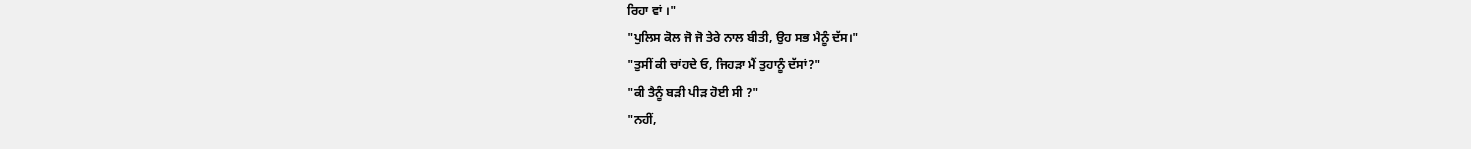ਰਿਹਾ ਵਾਂ ।"
"ਪੁਲਿਸ ਕੋਲ ਜੋ ਜੋ ਤੇਰੇ ਨਾਲ ਬੀਤੀ, ਉਹ ਸਭ ਮੈਨੂੰ ਦੱਸ।"
"ਤੁਸੀਂ ਕੀ ਚਾਂਹਦੇ ਓ, ਜਿਹੜਾ ਮੈਂ ਤੁਹਾਨੂੰ ਦੱਸਾਂ?"
"ਕੀ ਤੈਨੂੰ ਬੜੀ ਪੀੜ ਹੋਈ ਸੀ ?"
"ਨਹੀਂ,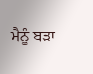ਮੈਨੂੰ ਬੜਾ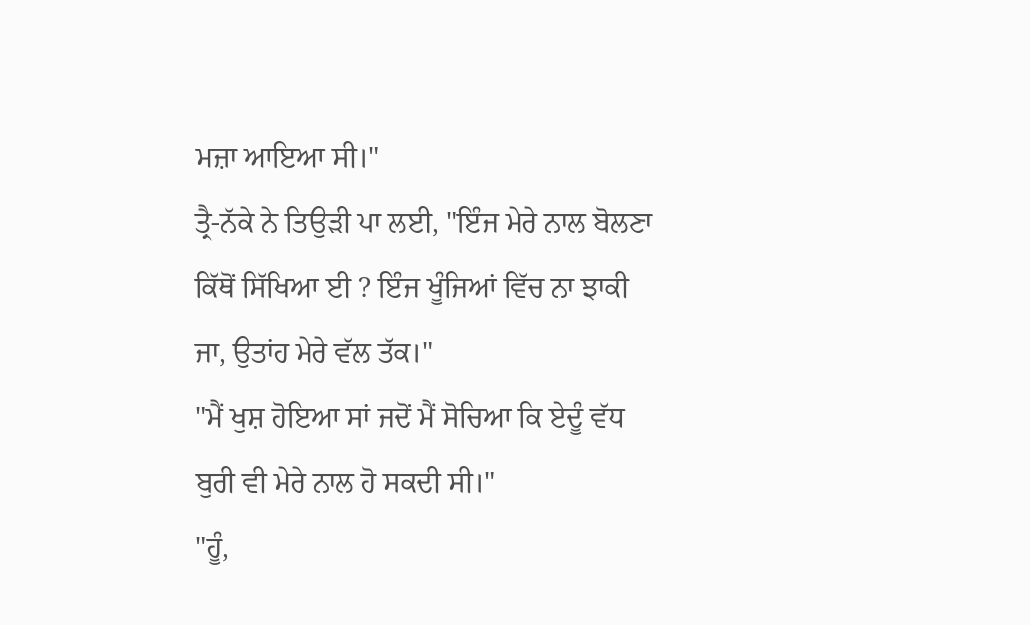ਮਜ਼ਾ ਆਇਆ ਸੀ।"
ਤ੍ਰੈ-ਨੱਕੇ ਨੇ ਤਿਉੜੀ ਪਾ ਲਈ, "ਇੰਜ ਮੇਰੇ ਨਾਲ ਬੋਲਣਾ ਕਿੱਥੋਂ ਸਿੱਖਿਆ ਈ ? ਇੰਜ ਖੂੰਜਿਆਂ ਵਿੱਚ ਨਾ ਝਾਕੀ ਜਾ, ਉਤਾਂਹ ਮੇਰੇ ਵੱਲ ਤੱਕ।"
"ਮੈਂ ਖੁਸ਼ ਹੋਇਆ ਸਾਂ ਜਦੋਂ ਮੈਂ ਸੋਚਿਆ ਕਿ ਏਦੂੰ ਵੱਧ ਬੁਰੀ ਵੀ ਮੇਰੇ ਨਾਲ ਹੋ ਸਕਦੀ ਸੀ।"
"ਹੂੰ,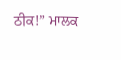ਠੀਕ!” ਮਾਲਕ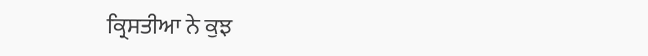ਕ੍ਰਿਸਤੀਆ ਨੇ ਕੁਝ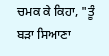ਚਮਕ ਕੇ ਕਿਹਾ, "ਤੂੰ ਬੜਾ ਸਿਆਣਾ